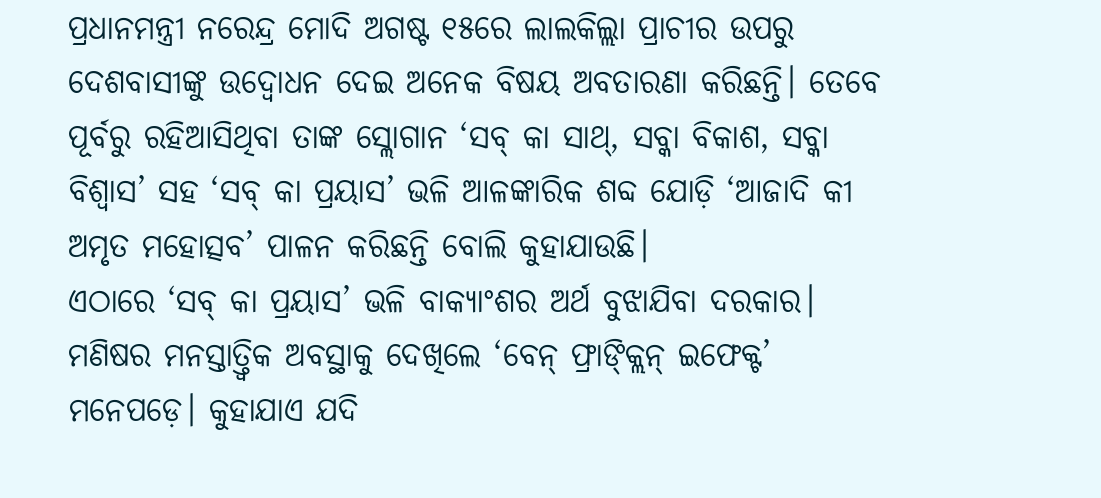ପ୍ରଧାନମନ୍ତ୍ରୀ ନରେନ୍ଦ୍ର ମୋଦି ଅଗଷ୍ଟ ୧୫ରେ ଲାଲକିଲ୍ଲା ପ୍ରାଚୀର ଉପରୁ ଦେଶବାସୀଙ୍କୁ ଉଦ୍ବୋଧନ ଦେଇ ଅନେକ ବିଷୟ ଅବତାରଣା କରିଛନ୍ତି। ତେବେ ପୂର୍ବରୁ ରହିଆସିଥିବା ତାଙ୍କ ସ୍ଲୋଗାନ ‘ସବ୍ କା ସାଥ୍, ସବ୍କା ବିକାଶ, ସବ୍କା ବିଶ୍ୱାସ’ ସହ ‘ସବ୍ କା ପ୍ରୟାସ’ ଭଳି ଆଳଙ୍କାରିକ ଶବ୍ଦ ଯୋଡ଼ି ‘ଆଜାଦି କୀ ଅମୃତ ମହୋତ୍ସବ’ ପାଳନ କରିଛନ୍ତି ବୋଲି କୁହାଯାଉଛି।
ଏଠାରେ ‘ସବ୍ କା ପ୍ରୟାସ’ ଭଳି ବାକ୍ୟାଂଶର ଅର୍ଥ ବୁଝାଯିବା ଦରକାର। ମଣିଷର ମନସ୍ତାତ୍ତ୍ୱିକ ଅବସ୍ଥାକୁ ଦେଖିଲେ ‘ବେନ୍ ଫ୍ରାଙ୍କ୍ଲିନ୍ ଇଫେକ୍ଟ’ ମନେପଡ଼େ। କୁହାଯାଏ ଯଦି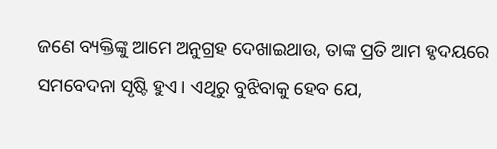ଜଣେ ବ୍ୟକ୍ତିଙ୍କୁ ଆମେ ଅନୁଗ୍ରହ ଦେଖାଇଥାଉ, ତାଙ୍କ ପ୍ରତି ଆମ ହୃଦୟରେ ସମବେଦନା ସୃଷ୍ଟି ହୁଏ। ଏଥିରୁ ବୁଝିବାକୁ ହେବ ଯେ,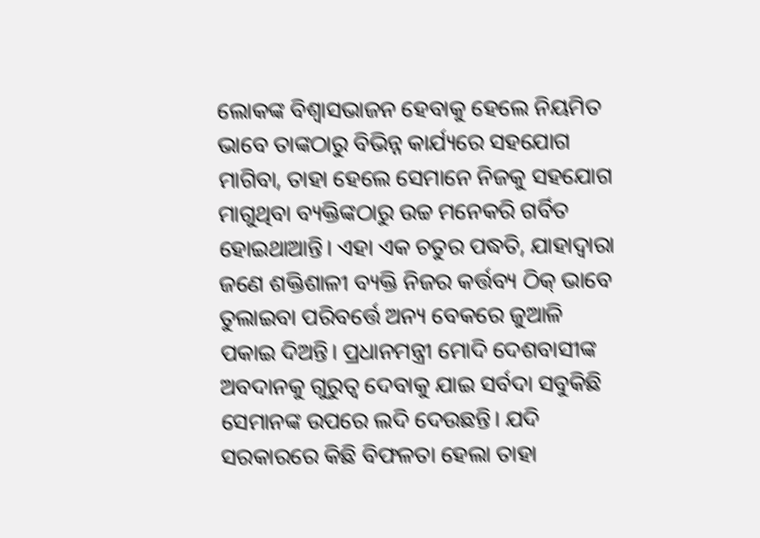ଲୋକଙ୍କ ବିଶ୍ୱାସଭାଜନ ହେବାକୁ ହେଲେ ନିୟମିତ ଭାବେ ତାଙ୍କଠାରୁ ବିଭିନ୍ନ କାର୍ଯ୍ୟରେ ସହଯୋଗ ମାଗିବା, ତାହା ହେଲେ ସେମାନେ ନିଜକୁ ସହଯୋଗ ମାଗୁଥିବା ବ୍ୟକ୍ତିଙ୍କଠାରୁ ଉଚ୍ଚ ମନେକରି ଗର୍ବିତ ହୋଇଥାଆନ୍ତି। ଏହା ଏକ ଚତୁର ପଦ୍ଧତି, ଯାହାଦ୍ୱାରା ଜଣେ ଶକ୍ତିଶାଳୀ ବ୍ୟକ୍ତି ନିଜର କର୍ତ୍ତବ୍ୟ ଠିକ୍ ଭାବେ ତୁଲାଇବା ପରିବର୍ତ୍ତେ ଅନ୍ୟ ବେକରେ ଜୁଆଳି ପକାଇ ଦିଅନ୍ତି। ପ୍ରଧାନମନ୍ତ୍ରୀ ମୋଦି ଦେଶବାସୀଙ୍କ ଅବଦାନକୁ ଗୁରୁତ୍ୱ ଦେବାକୁ ଯାଇ ସର୍ବଦା ସବୁକିଛି ସେମାନଙ୍କ ଉପରେ ଲଦି ଦେଉଛନ୍ତି। ଯଦି ସରକାରରେ କିଛି ବିଫଳତା ହେଲା ତାହା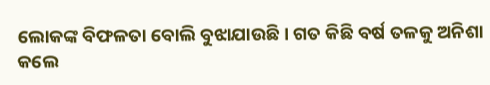ଲୋକଙ୍କ ବିଫଳତା ବୋଲି ବୁଝାଯାଉଛି। ଗତ କିଛି ବର୍ଷ ତଳକୁ ଅନିଶା କଲେ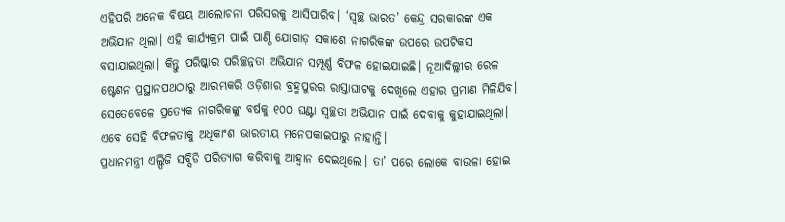ଏହିପରି ଅନେକ ବିଷୟ ଆଲୋଚନା ପରିସରକୁ ଆସିପାରିବ। ‘ସ୍ବଚ୍ଛ ଭାରତ’ କେନ୍ଦ୍ର ସରକାରଙ୍କ ଏକ ଅଭିଯାନ ଥିଲା। ଏହି କାର୍ଯ୍ୟକ୍ରମ ପାଇଁ ପାଣ୍ଠି ଯୋଗାଡ଼ ସକାଶେ ନାଗରିକଙ୍କ ଉପରେ ଉପଟିକସ ବସାଯାଇଥିଲା। କିନ୍ତୁ ପରିଷ୍କାର ପରିଚ୍ଛନ୍ନତା ଅଭିଯାନ ସମ୍ପୂର୍ଣ୍ଣ ବିଫଳ ହୋଇଯାଇଛି। ନୂଆଦିଲ୍ଲୀର ରେଳ ଷ୍ଟେଶନ ପ୍ରସ୍ଥାନପଥଠାରୁ ଆରମ୍ଭକରି ଓଡ଼ିଶାର ବ୍ରହ୍ମପୁରର ରାସ୍ତାଘାଟକୁ ଦେଖିଲେ ଏହାର ପ୍ରମାଣ ମିଳିଯିବ। ସେତେବେଳେ ପ୍ରତ୍ୟେକ ନାଗରିକଙ୍କୁ ବର୍ଷକୁ ୧୦୦ ଘଣ୍ଟା ସ୍ବଚ୍ଛତା ଅଭିଯାନ ପାଇଁ ଦେବାକୁ କୁହାଯାଇଥିଲା। ଏବେ ସେହି ବିଫଳତାକୁ ଅଧିକାଂଶ ଭାରତୀୟ ମନେପକାଇପାରୁ ନାହାନ୍ତି।
ପ୍ରଧାନମନ୍ତ୍ରୀ ଏଲ୍ପିଜି ସବ୍ସିଡି ପରିତ୍ୟାଗ କରିବାକୁ ଆହ୍ବାନ ଦେଇଥିଲେ। ତା’ ପରେ ଲୋକେ ବାଉଳା ହୋଇ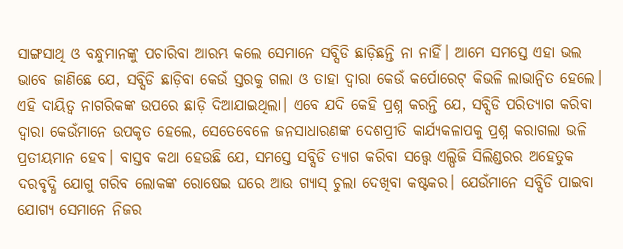ସାଙ୍ଗସାଥି ଓ ବନ୍ଧୁମାନଙ୍କୁ ପଚାରିବା ଆରମ୍ଭ କଲେ ସେମାନେ ସବ୍ସିଡି ଛାଡ଼ିଛନ୍ତି ନା ନାହିଁ। ଆମେ ସମସ୍ତେ ଏହା ଭଲ ଭାବେ ଜାଣିଛେ ଯେ, ସବ୍ସିଡି ଛାଡ଼ିବା କେଉଁ ସ୍ତରକୁ ଗଲା ଓ ତାହା ଦ୍ୱାରା କେଉଁ କର୍ପୋରେଟ୍ କିଭଳି ଲାଭାନ୍ବିତ ହେଲେ। ଏହି ଦାୟିତ୍ୱ ନାଗରିକଙ୍କ ଉପରେ ଛାଡ଼ି ଦିଆଯାଇଥିଲା। ଏବେ ଯଦି କେହି ପ୍ରଶ୍ନ କରନ୍ତି ଯେ, ସବ୍ସିଡି ପରିତ୍ୟାଗ କରିବା ଦ୍ୱାରା କେଉଁମାନେ ଉପକୃତ ହେଲେ, ସେତେବେଳେ ଜନସାଧାରଣଙ୍କ ଦେଶପ୍ରୀତି କାର୍ଯ୍ୟକଳାପକୁ ପ୍ରଶ୍ନ କରାଗଲା ଭଳି ପ୍ରତୀୟମାନ ହେବ। ବାସ୍ତବ କଥା ହେଉଛି ଯେ, ସମସ୍ତେ ସବ୍ସିଡି ତ୍ୟାଗ କରିବା ସତ୍ତ୍ୱେ ଏଲ୍ପିଜି ସିଲିଣ୍ଡରର ଅହେତୁକ ଦରବୃଦ୍ଧି ଯୋଗୁ ଗରିବ ଲୋକଙ୍କ ରୋଷେଇ ଘରେ ଆଉ ଗ୍ୟାସ୍ ଚୁଲା ଦେଖିବା କଷ୍ଟକର। ଯେଉଁମାନେ ସବ୍ସିଡି ପାଇବା ଯୋଗ୍ୟ ସେମାନେ ନିଜର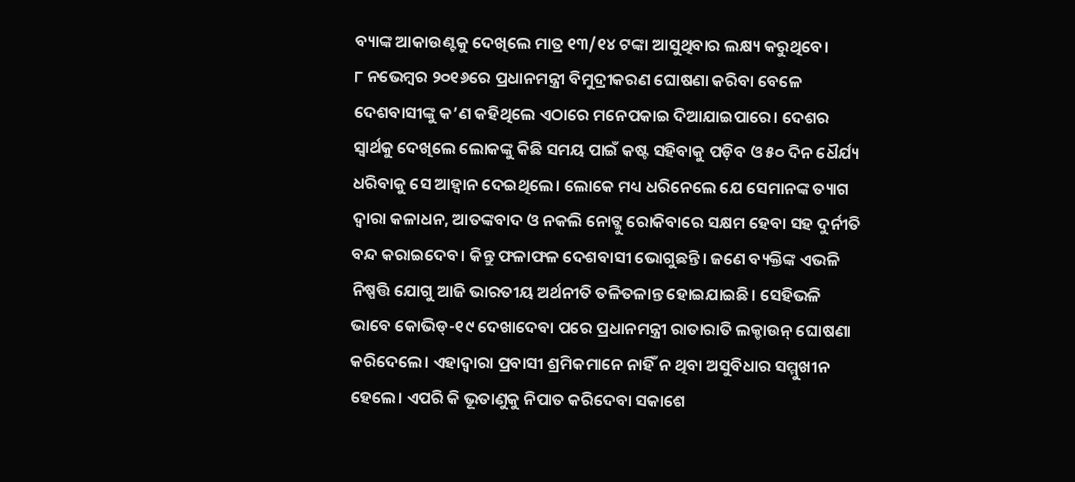ବ୍ୟାଙ୍କ ଆକାଉଣ୍ଟକୁ ଦେଖିଲେ ମାତ୍ର ୧୩/୧୪ ଟଙ୍କା ଆସୁଥିବାର ଲକ୍ଷ୍ୟ କରୁଥିବେ।
୮ ନଭେମ୍ବର ୨୦୧୬ରେ ପ୍ରଧାନମନ୍ତ୍ରୀ ବିମୁଦ୍ରୀକରଣ ଘୋଷଣା କରିବା ବେଳେ ଦେଶବାସୀଙ୍କୁ କ’ଣ କହିଥିଲେ ଏଠାରେ ମନେପକାଇ ଦିଆଯାଇପାରେ। ଦେଶର ସ୍ବାର୍ଥକୁ ଦେଖିଲେ ଲୋକଙ୍କୁ କିଛି ସମୟ ପାଇଁ କଷ୍ଟ ସହିବାକୁ ପଡ଼ିବ ଓ ୫୦ ଦିନ ଧୈର୍ଯ୍ୟ ଧରିବାକୁ ସେ ଆହ୍ବାନ ଦେଇଥିଲେ। ଲୋକେ ମଧ୍ୟ ଧରିନେଲେ ଯେ ସେମାନଙ୍କ ତ୍ୟାଗ ଦ୍ୱାରା କଳାଧନ, ଆତଙ୍କବାଦ ଓ ନକଲି ନୋଟ୍କୁ ରୋକିବାରେ ସକ୍ଷମ ହେବା ସହ ଦୁର୍ନୀତି ବନ୍ଦ କରାଇଦେବ। କିନ୍ତୁ ଫଳାଫଳ ଦେଶବାସୀ ଭୋଗୁଛନ୍ତି। ଜଣେ ବ୍ୟକ୍ତିଙ୍କ ଏଭଳି ନିଷ୍ପତ୍ତି ଯୋଗୁ ଆଜି ଭାରତୀୟ ଅର୍ଥନୀତି ତଳିତଳାନ୍ତ ହୋଇଯାଇଛି। ସେହିଭଳି ଭାବେ କୋଭିଡ୍-୧୯ ଦେଖାଦେବା ପରେ ପ୍ରଧାନମନ୍ତ୍ରୀ ରାତାରାତି ଲକ୍ଡାଉନ୍ ଘୋଷଣା କରିଦେଲେ। ଏହାଦ୍ୱାରା ପ୍ରବାସୀ ଶ୍ରମିକମାନେ ନାହିଁ ନ ଥିବା ଅସୁବିଧାର ସମ୍ମୁଖୀନ ହେଲେ। ଏପରି କି ଭୂତାଣୁକୁ ନିପାତ କରିଦେବା ସକାଶେ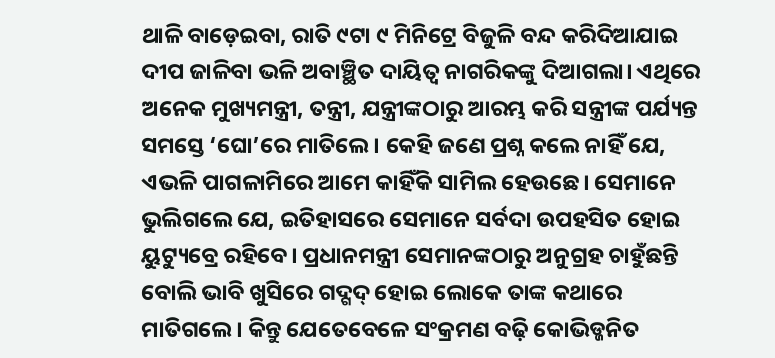ଥାଳି ବାଡ଼େଇବା, ରାତି ୯ଟା ୯ ମିନିଟ୍ରେ ବିଜୁଳି ବନ୍ଦ କରିଦିଆଯାଇ ଦୀପ ଜାଳିବା ଭଳି ଅବାଞ୍ଛିତ ଦାୟିତ୍ୱ ନାଗରିକଙ୍କୁ ଦିଆଗଲା। ଏଥିରେ ଅନେକ ମୁଖ୍ୟମନ୍ତ୍ରୀ, ତନ୍ତ୍ରୀ, ଯନ୍ତ୍ରୀଙ୍କଠାରୁ ଆରମ୍ଭ କରି ସନ୍ତ୍ରୀଙ୍କ ପର୍ଯ୍ୟନ୍ତ ସମସ୍ତେ ‘ଘୋ’ରେ ମାତିଲେ। କେହି ଜଣେ ପ୍ରଶ୍ନ କଲେ ନାହିଁ ଯେ, ଏଭଳି ପାଗଳାମିରେ ଆମେ କାହିଁକି ସାମିଲ ହେଉଛେ। ସେମାନେ ଭୁଲିଗଲେ ଯେ, ଇତିହାସରେ ସେମାନେ ସର୍ବଦା ଉପହସିତ ହୋଇ ୟୁଟ୍ୟୁବ୍ରେ ରହିବେ। ପ୍ରଧାନମନ୍ତ୍ରୀ ସେମାନଙ୍କଠାରୁ ଅନୁଗ୍ରହ ଚାହୁଁଛନ୍ତି ବୋଲି ଭାବି ଖୁସିରେ ଗଦ୍ଗଦ୍ ହୋଇ ଲୋକେ ତାଙ୍କ କଥାରେ ମାତିଗଲେ। କିନ୍ତୁ ଯେତେବେଳେ ସଂକ୍ରମଣ ବଢ଼ି କୋଭିଡ୍ଜନିତ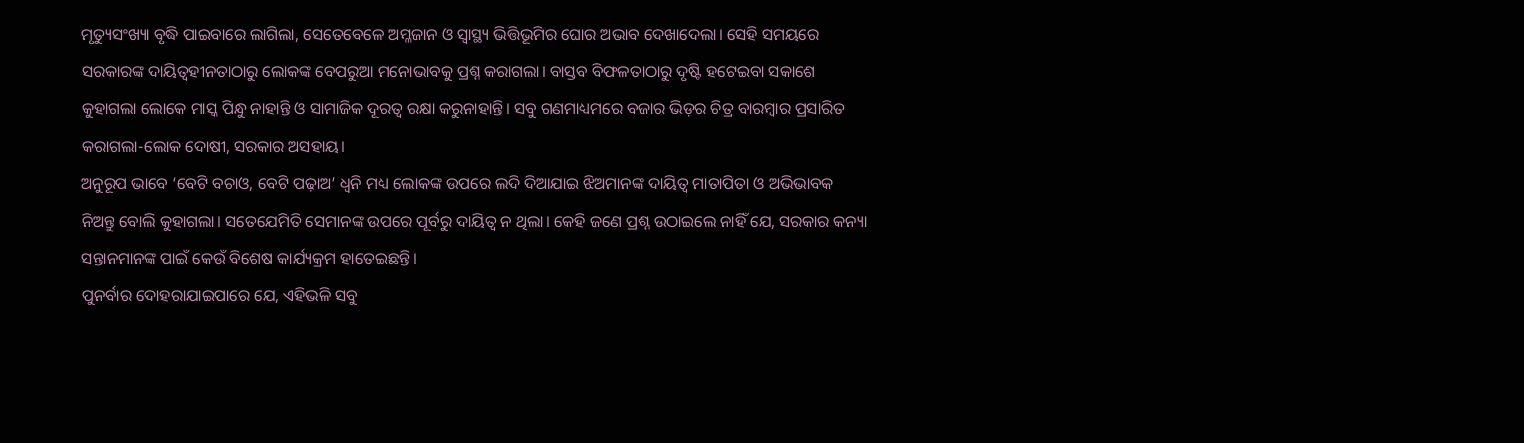ମୃତ୍ୟୁସଂଖ୍ୟା ବୃଦ୍ଧି ପାଇବାରେ ଲାଗିଲା, ସେତେବେଳେ ଅମ୍ଳଜାନ ଓ ସ୍ବାସ୍ଥ୍ୟ ଭିତ୍ତିଭୂମିର ଘୋର ଅଭାବ ଦେଖାଦେଲା। ସେହି ସମୟରେ ସରକାରଙ୍କ ଦାୟିତ୍ୱହୀନତାଠାରୁ ଲୋକଙ୍କ ବେପରୁଆ ମନୋଭାବକୁ ପ୍ରଶ୍ନ କରାଗଲା। ବାସ୍ତବ ବିଫଳତାଠାରୁ ଦୃଷ୍ଟି ହଟେଇବା ସକାଶେ କୁହାଗଲା ଲୋକେ ମାସ୍କ ପିନ୍ଧୁ ନାହାନ୍ତି ଓ ସାମାଜିକ ଦୂରତ୍ୱ ରକ୍ଷା କରୁନାହାନ୍ତି। ସବୁ ଗଣମାଧ୍ୟମରେ ବଜାର ଭିଡ଼ର ଚିତ୍ର ବାରମ୍ବାର ପ୍ରସାରିତ କରାଗଲା-ଲୋକ ଦୋଷୀ, ସରକାର ଅସହାୟ।
ଅନୁରୂପ ଭାବେ ‘ବେଟି ବଚାଓ, ବେଟି ପଢ଼ାଅ’ ଧ୍ୱନି ମଧ୍ୟ ଲୋକଙ୍କ ଉପରେ ଲଦି ଦିଆଯାଇ ଝିଅମାନଙ୍କ ଦାୟିତ୍ୱ ମାତାପିତା ଓ ଅଭିଭାବକ ନିଅନ୍ତୁ ବୋଲି କୁହାଗଲା। ସତେଯେମିତି ସେମାନଙ୍କ ଉପରେ ପୂର୍ବରୁ ଦାୟିତ୍ୱ ନ ଥିଲା। କେହି ଜଣେ ପ୍ରଶ୍ନ ଉଠାଇଲେ ନାହିଁ ଯେ, ସରକାର କନ୍ୟା ସନ୍ତାନମାନଙ୍କ ପାଇଁ କେଉଁ ବିଶେଷ କାର୍ଯ୍ୟକ୍ରମ ହାତେଇଛନ୍ତି।
ପୁନର୍ବାର ଦୋହରାଯାଇପାରେ ଯେ, ଏହିଭଳି ସବୁ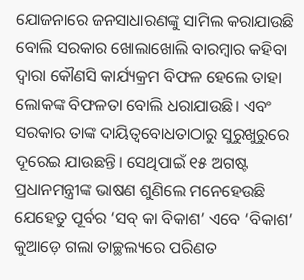ଯୋଜନାରେ ଜନସାଧାରଣଙ୍କୁ ସାମିଲ କରାଯାଉଛି ବୋଲି ସରକାର ଖୋଲାଖୋଲି ବାରମ୍ବାର କହିବା ଦ୍ୱାରା କୌଣସି କାର୍ଯ୍ୟକ୍ରମ ବିଫଳ ହେଲେ ତାହା ଲୋକଙ୍କ ବିଫଳତା ବୋଲି ଧରାଯାଉଛି। ଏବଂ ସରକାର ତାଙ୍କ ଦାୟିତ୍ୱବୋଧତାଠାରୁ ସୁରୁଖୁରୁରେ ଦୂରେଇ ଯାଉଛନ୍ତି। ସେଥିପାଇଁ ୧୫ ଅଗଷ୍ଟ ପ୍ରଧାନମନ୍ତ୍ରୀଙ୍କ ଭାଷଣ ଶୁଣିଲେ ମନେହେଉଛି ଯେହେତୁ ପୂର୍ବର ‘ସବ୍ କା ବିକାଶ’ ଏବେ ‘ବିକାଶ’ କୁଆଡ଼େ ଗଲା ତାଚ୍ଛଲ୍ୟରେ ପରିଣତ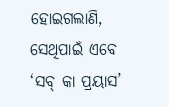ହୋଇଗଲାଣି, ସେଥିପାଇଁ ଏବେ ‘ସବ୍ କା ପ୍ରୟାସ’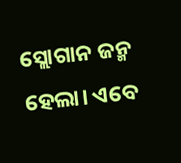ସ୍ଲୋଗାନ ଜନ୍ମ ହେଲା। ଏବେ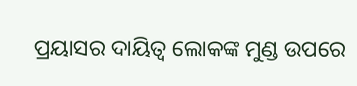ପ୍ରୟାସର ଦାୟିତ୍ୱ ଲୋକଙ୍କ ମୁଣ୍ଡ ଉପରେ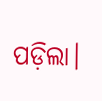ପଡ଼ିଲା।